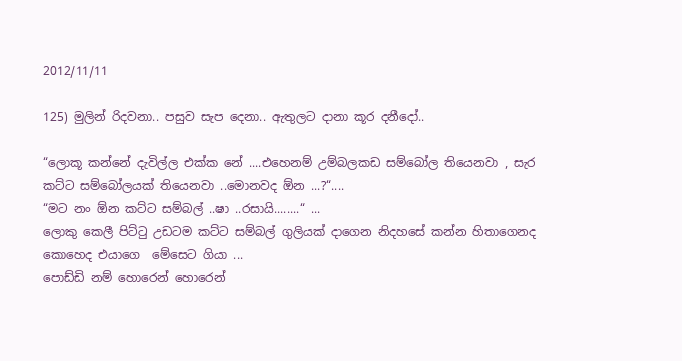2012/11/11

125) මුලින් රිදවනා.. පසුව සැප දෙනා.. ඇතුලට දානා කූර දනීදෝ..

“ලොකූ කන්නේ දැවිල්ල එක්ක නේ ....එහෙනම් උම්බලකඩ සම්බෝල තියෙනවා , සැර කට්ට සම්බෝලයක් තියෙනවා ..මොනවද ඕන ...?“....
“මට නං ඕන කට්ට සම්බල් ..ෂා ..රසායි........“ ...
ලොකු කෙලී පිට්ටු උඩටම කට්ට සම්බල් ගුලියක් දාගෙන නිදහසේ කන්න හිතාගෙනද කොහෙද එයාගෙ  මේසෙට ගියා ...
පොඩ්ඩි නම් හොරෙන් හොරෙන්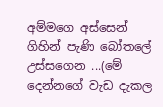අම්මගෙ අස්සෙන් ගිහින් පැණි බෝතලේ උස්සගෙන ...(මේ දෙන්නගේ වැඩ දැකල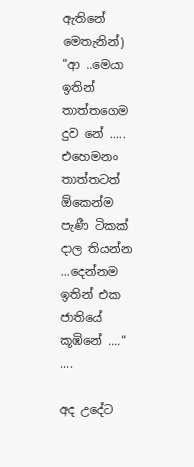ඇතිනේ මෙතැනින්)
“ආ ..මෙයා ඉතින් තාත්තගෙම දුව නේ ..... එහෙමනං තාත්තටත් ඕකෙන්ම පැණී ටිකක් දාල තියන්න ...දෙන්නම ඉතින් එක ජාතියේ කූඹිනේ ....“ ....

අද උදේට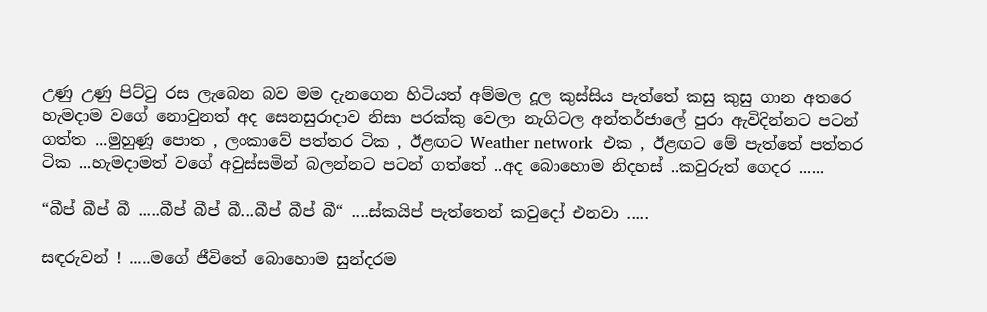උණු උණු පිට්ටු රස ලැබෙන බව මම දැනගෙන හිටියත් අම්මල දූල කුස්සිය පැත්තේ කසු කුසු ගාන අතරෙ හැමදාම වගේ නොවුනත් අද සෙනසුරාදාව නිසා පරක්කු වෙලා නැගිටල අන්තර්ජාලේ පුරා ඇවිදින්නට පටන් ගත්ත ...මුහුණූ පොත , ලංකාවේ පත්තර ටික , ඊළඟට Weather network  එක , ඊළඟට මේ පැත්තේ පත්තර ටික ...හැමදාමත් වගේ අවුස්සමින් බලන්නට පටන් ගත්තේ ..අද බොහොම නිදහස් ..කවුරුත් ගෙදර ......

“බීප් බීප් බී .....බීප් බීප් බී...බීප් බීප් බී“ ....ස්කයිප් පැත්තෙන් කවුදෝ එනවා .....

සඳරුවන් ! .....මගේ ජීවිතේ බොහොම සුන්දරම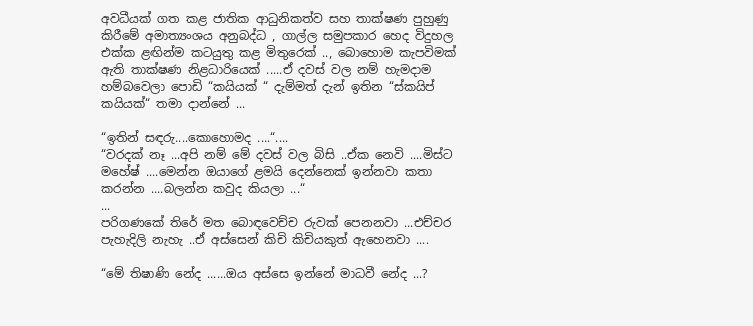අවධීයක් ගත කළ ජාතික ආධුනිකත්ව සහ තාක්ෂණ පුහුණු කිරීමේ අමාත්‍යංශය අනුබද්ධ , ගාල්ල සමුපකාර හෙද විදුහල එක්ක ළඟින්ම කටයුතු කළ මිතුරෙක් .., බොහොම කැපවිමක් ඇති තාක්ෂණ නිළධාරියෙක් .....ඒ දවස් වල නම් හැමදාම හම්බවෙලා පොඩි “කයියක් “ දැම්මත් දැන් ඉතින “ස්කයිප් කයියක්“ තමා දාන්නේ ...

“ඉතින් සඳරු....කොහොමද ....“....
“වරදක් නෑ ...අපි නම් මේ දවස් වල බිසි ..ඒක නෙවි ....මිස්ට මහේෂ් ....මෙන්න ඔයාගේ ළමයි දෙන්නෙක් ඉන්නවා කතා කරන්න ....බලන්න කවුද කියලා ...“
...
පරිගණකේ තිරේ මත බොඳවෙච්ච රුවක් පෙනනවා ...එච්චර පැහැදිලි නැහැ ..ඒ අස්සෙන් කිචි කිචියකුත් ඇහෙනවා ....

“මේ තිෂාණි නේද ......ඔය අස්සෙ ඉන්නේ මාධවී නේද ...?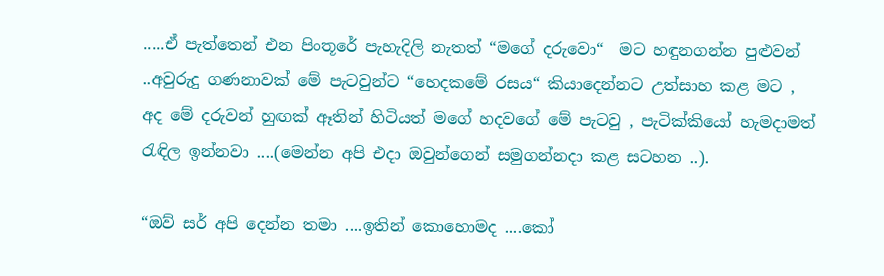.....ඒ පැත්තෙන් එන පිංතූරේ පැහැදිලි නැතත් “මගේ දරුවො“  මට හඳුනගන්න පුළුවන් ..අවුරුදු ගණනාවක් මේ පැටවුන්ට “හෙදකමේ රසය“ කියාදෙන්නට උත්සාහ කළ මට , අද මේ දරුවන් හුඟක් ඈතින් හිටියත් මගේ හදවගේ මේ පැටවු , පැටික්කියෝ හැමදාමත් රැඳිල ඉන්නවා ....(මෙන්න අපි එදා ඔවුන්ගෙන් සමුගන්නදා කළ සටහන ..).

“ඔව් සර් අපි දෙන්න තමා ....ඉතින් කොහොමද ....කෝ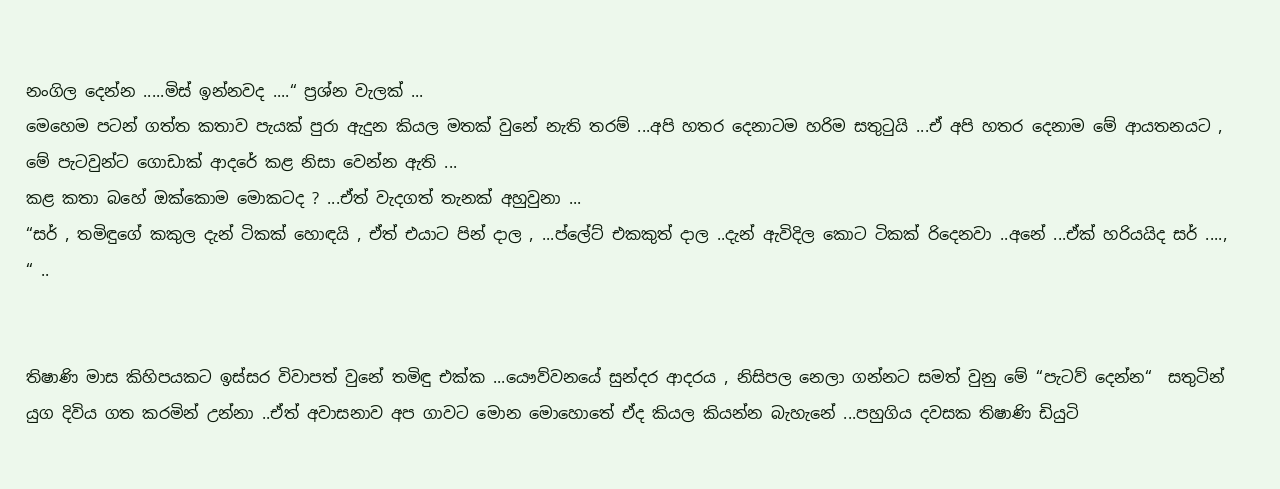නංගිල දෙන්න .....මිස් ඉන්නවද ....“ ප්‍රශ්න වැලක් ...
මෙහෙම පටන් ගත්ත කතාව පැයක් පුරා ඇදුන කියල මතක් වුනේ නැති තරම් ...අපි හතර දෙනාටම හරිම සතුටුයි ...ඒ අපි හතර දෙනාම මේ ආයතනයට , මේ පැටවුන්ට ගොඩාක් ආදරේ කළ නිසා වෙන්න ඇති ...
කළ කතා බහේ ඔක්කොම මොකටද ? ...ඒත් වැදගත් තැනක් අහුවුනා ...
“සර් , තමිඳුගේ කකුල දැන් ටිකක් හොඳයි , ඒත් එයාට පින් දාල , ...ප්ලේට් එකකුත් දාල ..දැන් ඇවිදිල කොට ටිකක් රිදෙනවා ..අනේ ...ඒක් හරියයිද සර් ...., “ ..


තිෂාණි මාස කිහිපයකට ඉස්සර විවාපත් වුනේ තමිඳු එක්ක ...යෞව්වනයේ සුන්දර ආදරය , නිසිපල නෙලා ගන්නට සමත් වුනු මේ “පැටව් දෙන්න“  සතුටින් යුග දිවිය ගත කරමින් උන්නා ..ඒත් අවාසනාව අප ගාවට මොන මොහොතේ ඒද කියල කියන්න බැහැනේ ...පහුගිය දවසක තිෂාණි ඩියුටි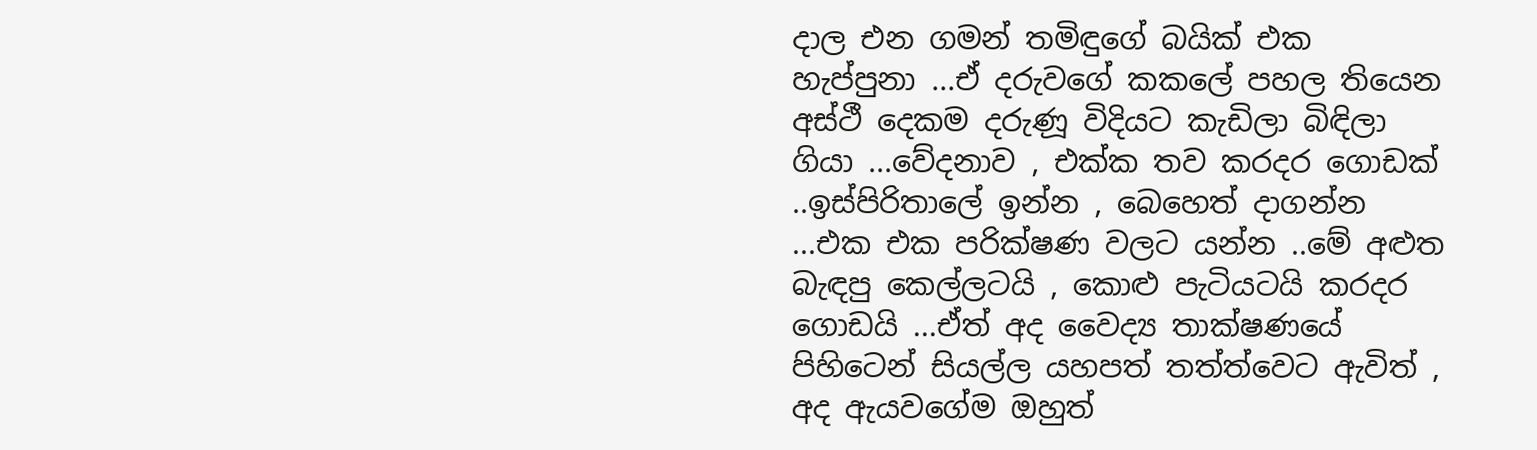දාල එන ගමන් තමිඳුගේ බයික් එක හැප්පුනා ...ඒ දරුවගේ කකලේ පහල තියෙන අස්ථී දෙකම දරුණූ විදියට කැඩිලා බිඳිලා ගියා ...වේදනාව , එක්ක තව කරදර ගොඩක් ..ඉස්පිරිතාලේ ඉන්න , බෙහෙත් දාගන්න ...එක එක පරික්ෂණ වලට යන්න ..මේ අළුත බැඳපු කෙල්ලටයි , කොළු පැටියටයි කරදර ගොඩයි ...ඒත් අද වෛද්‍ය තාක්ෂණයේ පිහිටෙන් සියල්ල යහපත් තත්ත්වෙට ඇවිත් , අද ඇයවගේම ඔහුත්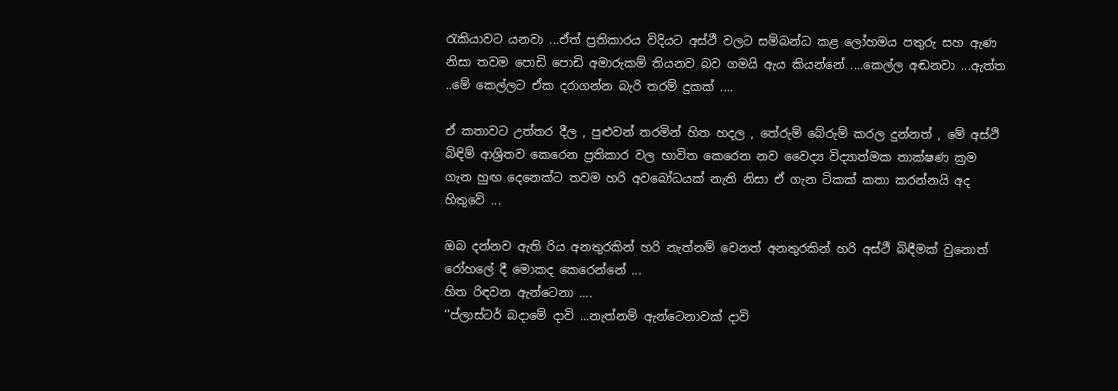රැකියාවට යනවා ...ඒත් ප්‍රතිකාරය විදියට අස්ථී වලට සම්බන්ධ කළ ලෝහමය පතුරු සහ ඇණ නිසා තවම පොඩි පොඩි අමාරුකම් තියනව බව ගමයි ඇය කියන්නේ ....කෙල්ල අඬනවා ...ඇත්ත ..මේ කෙල්ලට ඒක දරාගන්න බැරි තරම් දුකක් ....

ඒ කතාවට උත්තර දීල , පුළුවන් තරමින් හිත හදල , තේරුම් බේරුම් කරල දුන්නත් , මේ අස්ථි බිඳිම් ආශ්‍රිතව කෙරෙන ප්‍රතිකාර වල භාවිත කෙරෙන නව වෛද්‍ය විද්‍යාත්මක තාක්ෂණ ක්‍රම ගැන හුඟ දෙනෙක්ට තවම හරි අවබෝධයක් නැති නිසා ඒ ගැන ටිකක් කතා කරන්නයි අද හිතුවේ ...

ඔබ දන්නව ඇති රිය අනතුරකින් හරි නැත්නම් වෙනත් අනතුරකින් හරි අස්ථී බිඳීමක් වුනොත් රෝහලේ දී මොකද කෙරෙන්නේ ...
හිත රිඳවන ඇන්ටෙනා ....
‘‘ප්ලාස්ටර් බදාමේ දාවි ...නැත්නම් ඇන්ටෙනාවක් දාවි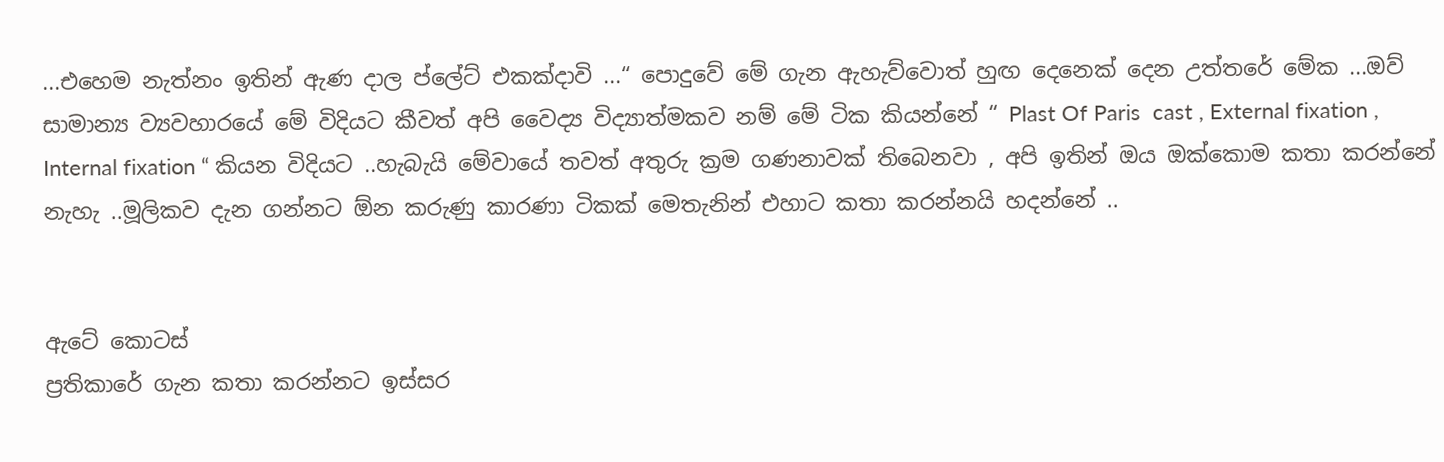...එහෙම නැත්නං ඉතින් ඇණ දාල ප්ලේට් එකක්දාවි ...“ පොදුවේ මේ ගැන ඇහැව්වොත් හුඟ දෙනෙක් දෙන උත්තරේ මේක ...ඔව් සාමාන්‍ය ව්‍යවහාරයේ මේ විදියට කීවත් අපි වෛද්‍ය විද්‍යාත්මකව නම් මේ ටික කියන්නේ “ Plast Of Paris  cast , External fixation , Internal fixation “ කියන විදියට ..හැබැයි මේවායේ තවත් අතුරු ක්‍රම ගණනාවක් තිබෙනවා , අපි ඉතින් ඔය ඔක්කොම කතා කරන්නේ නැහැ ..මූලිකව දැන ගන්නට ඕන කරුණු කාරණා ටිකක් මෙතැනින් එහාට කතා කරන්නයි හදන්නේ ..


ඇටේ කොටස්
ප්‍රතිකාරේ ගැන කතා කරන්නට ඉස්සර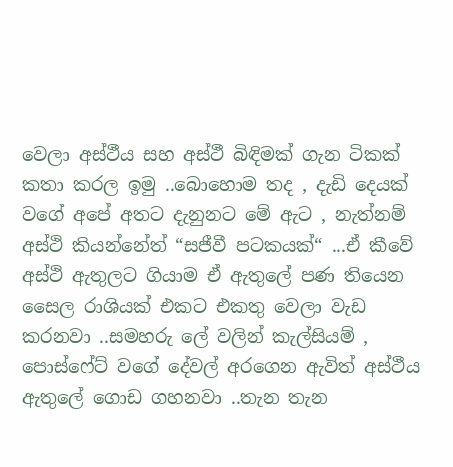වෙලා අස්ථීය සහ අස්ථී බිඳිමක් ගැන ටිකක් කතා කරල ඉමු ..බොහොම තද , දැඩි දෙයක් වගේ අපේ අතට දැනුනට මේ ඇට , නැත්නම් අස්ථි කියන්නේත් “සජීවී පටකයක්“ ...ඒ කීවේ අස්ථි ඇතුලට ගියාම ඒ ඇතුලේ පණ තියෙන සෛල රාශියක් එකට එකතු වෙලා වැඩ කරනවා ..සමහරු ලේ වලින් කැල්සියම් , පොස්ෆේට් වගේ දේවල් අරගෙන ඇවිත් අස්ථීය ඇතුලේ ගොඩ ගහනවා ..තැන තැන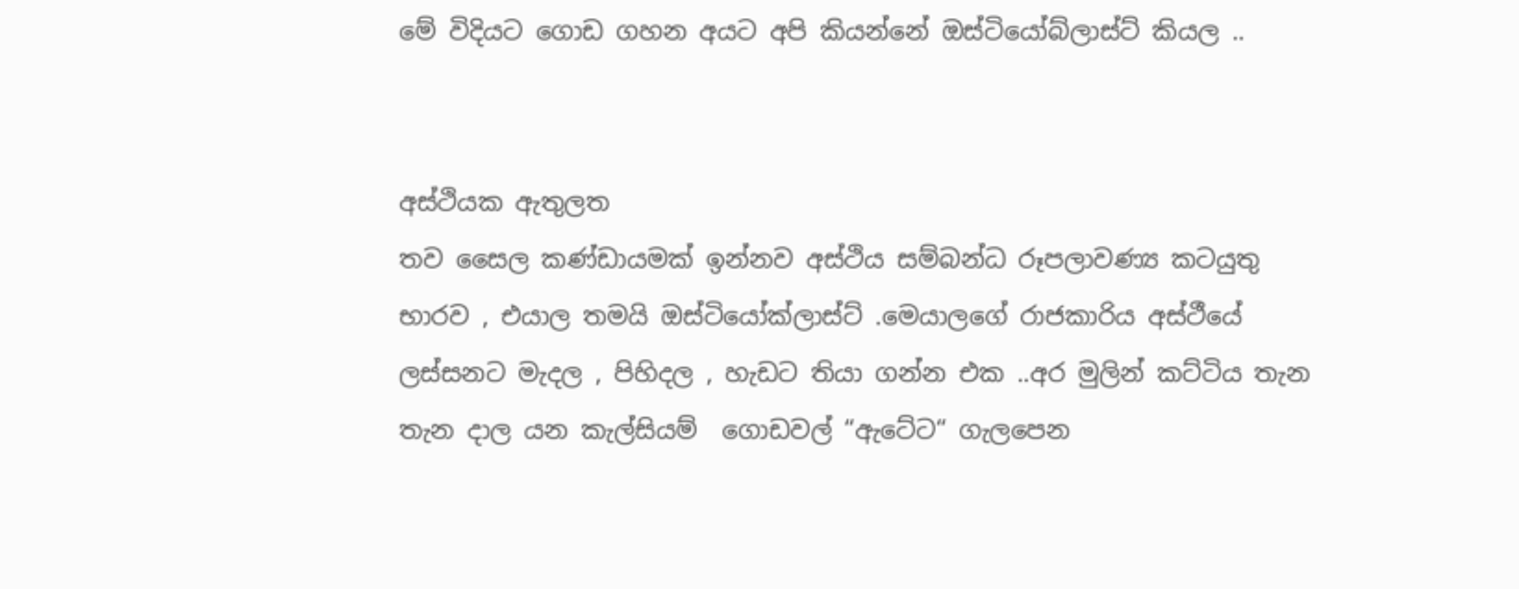මේ විදියට ගොඩ ගහන අයට අපි කියන්නේ ඔස්ටියෝබ්ලාස්ට් කියල ..


අස්ථියක ඇතුලත
තව සෛල කණ්ඩායමක් ඉන්නව අස්ථිය සම්බන්ධ රූපලාවණ්‍ය කටයුතු භාරව , එයාල තමයි ඔස්ටියෝක්ලාස්ට් .මෙයාලගේ රාජකාරිය අස්ථීයේ ලස්සනට මැදල , පිහිදල , හැඩට තියා ගන්න එක ..අර මුලින් කට්ටිය තැන තැන දාල යන කැල්සියම්  ගොඩවල් “ඇටේට“ ගැලපෙන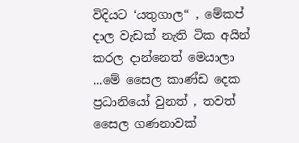විදියට ‘යතුගාල“ , මේකප් දාල වැඩක් නැති ටික අයින් කරල දාන්නෙත් මෙයාලා ...මේ සෛල කාණ්ඩ දෙක ප්‍රධානියෝ වුනත් , තවත් සෛල ගණනාවක්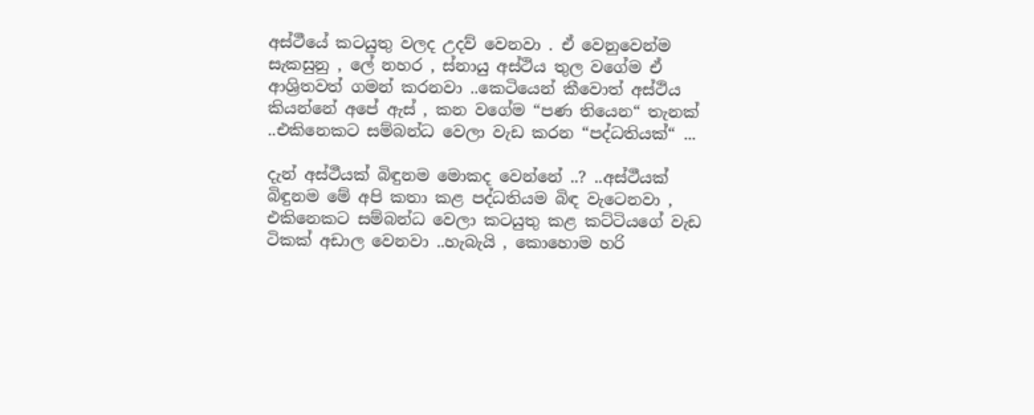අස්ථීයේ කටයුතු වලද උදව් වෙනවා . ඒ වෙනුවෙන්ම සැකසුනු , ලේ නහර , ස්නායු අස්ථිය තුල වගේම ඒ ආශ්‍රිතවත් ගමන් කරනවා ..කෙටියෙන් කීවොත් අස්ථිය කියන්නේ අපේ ඇස් , කන වගේම “පණ තියෙන“ තැනක් ..එකිනෙකට සම්බන්ධ වෙලා වැඩ කරන “පද්ධතියක්“ ...

දැන් අස්ථීයක් බිඳුනම මොකද වෙන්නේ ..? ..අස්ථීයක් බිඳුනම මේ අපි කතා කළ පද්ධතියම බිඳ වැටෙනවා , එකිනෙකට සම්බන්ධ වෙලා කටයුතු කළ කට්ටියගේ වැඩ ටිකක් අඩාල වෙනවා ..හැබැයි , කොහොම හරි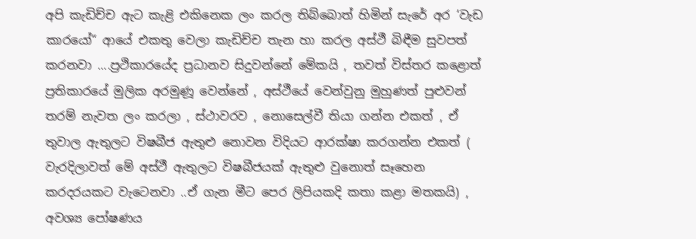අපි කැඩිච්ච ඇට කැළි එකිනෙක ලං කරල තිබ්බොත් හිමින් සැරේ අර ‘වැඩ කාරයෝ“ ආයේ එකතු වෙලා කැඩිච්ච තැන හා කරල අස්ථී බිඳීම සුවපත් කරනවා ....ප්‍රථිකාරයේද ප්‍රධානව සිදුවන්නේ මේකයි , තවත් විස්තර කළොත් ප්‍රතිකාරයේ මුලික අරමුණූ වෙන්නේ , අස්ථීයේ වෙන්වුනු මුහුණත් පුළුවන් තරම් නැවත ලං කරලා , ස්ථාවරව , නොසෙල්වී තියා ගන්න එකත් , ඒ තුවාල ඇතුලට විෂබීජ ඇතුළු නොවන විදියට ආරක්ෂා කරගන්න එකත් ( වැරදිලාවත් මේ අස්ථී ඇතුලට විෂබීජයක් ඇතුළු වුනොත් සෑහෙන කරදරයකට වැටෙනවා ..ඒ ගැන මීට පෙර ලිපියකදි කතා කළා මතකයි) , අවශ්‍ය පෝෂණය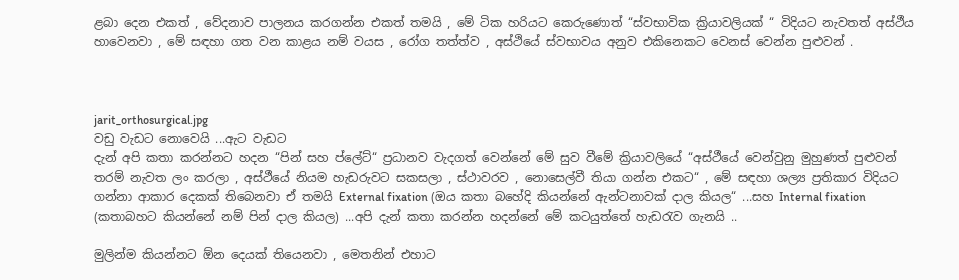ළබා දෙන එකත් , වේදනාව පාලනය කරගන්න එකත් තමයි , මේ ටික හරියට කෙරුණොත් “ස්වභාවික ක්‍රියාවලියක් “ විදියට නැවතත් අස්ථීය හාවෙනවා , මේ සඳහා ගත වන කාළය නම් වයස , රෝග තත්ත්ව , අස්ථියේ ස්වභාවය අනුව එකිනෙකට වෙනස් වෙන්න පුළුවන් .



jarit_orthosurgical.jpg
වඩු වැඩට නොවෙයි ...ඇට වැඩට
දැන් අපි කතා කරන්නට හදන “පින් සහ ප්ලේට්“ ප්‍රධානව වැදගත් වෙන්නේ මේ සුව වීමේ ක්‍රියාවලියේ “අස්ථීයේ වෙන්වුනු මුහුණත් පුළුවන් තරම් නැවත ලං කරලා , අස්ථීයේ නියම හැඩරුවට සකසලා , ස්ථාවරව , නොසෙල්වී තියා ගන්න එකට“ , මේ සඳහා ශල්‍ය ප්‍රතිකාර විදියට ගන්නා ආකාර දෙකක් තිබෙනවා ඒ තමයි External fixation (ඔය කතා බහේදි කියන්නේ ඇන්ටනාවක් දාල කියල“ ...සහ Internal fixation (කතාබහට කියන්නේ නම් පින් දාල කියල) ...අපි දැන් කතා කරන්න හදන්නේ මේ කටයුත්තේ හැඩරැව ගැනයි ..

මුලින්ම කියන්නට ඕන දෙයක් තියෙනවා , මෙතනින් එහාට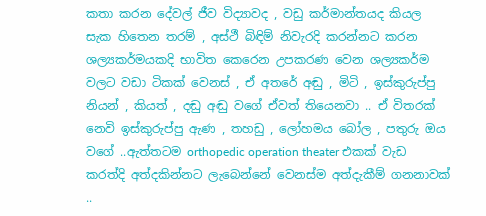කතා කරන දේවල් ජීව විද්‍යාවද , වඩු කර්මාන්තයද කියල සැක හිතෙන තරම් , අස්ථී බිඳිම් නිවැරදි කරන්නට කරන ශල්‍යකර්මයකදි භාවිත කෙරෙන උපකරණ වෙන ශල්‍යකර්ම වලට වඩා ටිකක් වෙනස් , ඒ අතරේ අඬු , මිටි , ඉස්කුරුප්පු නියන් , කියත් , දඬු අඬු වගේ ඒවත් තියෙනවා .. ඒ විතරක් නෙවි ඉස්කුරුප්පු ඇණ , තහඩු , ලෝහමය බෝල , පතුරු ඔය වගේ ..ඇත්තටම orthopedic operation theater එකක් වැඩ කරත්දි අත්දකින්නට ලැබෙන්නේ වෙනස්ම අත්දැකීම් ගනනාවක් ..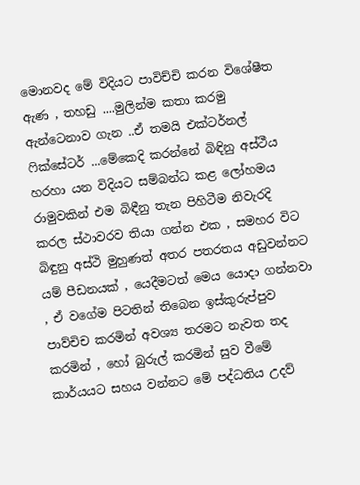මොනවද මේ විදියට පාවිච්චි කරන විශේෂීත ඇණ , තහඩු ....මුලින්ම කතා කරමු ඇන්ටෙනාව ගැන ..ඒ තමයි එක්ටර්නල් ෆික්සේටර් ...මේකෙදි කරන්නේ බිඳිනු අස්ථීය හරහා යන විදියට සම්බන්ධ කළ ලෝහමය රාමුවකින් එම බිඳීනු තැන පිහිටීම නිවැරදි කරල ස්ථාවරව තියා ගන්න එක , සමහර විට බිඳුනු අස්ථි මුහුණත් අතර පතරතය අඩුවන්නට යම් පීඩනයක් , යෙදීමටත් මෙය යොදා ගන්නවා , ඒ වගේම පිටතින් තිබෙන ඉස්කුරුප්පුව පාව්චිච කරමින් අවශ්‍ය තරමට නැවත තද කරමින් , හෝ බුරුල් කරමින් සුව වීමේ කාර්යයට සහය වන්නට මේ පද්ධතිය උදව්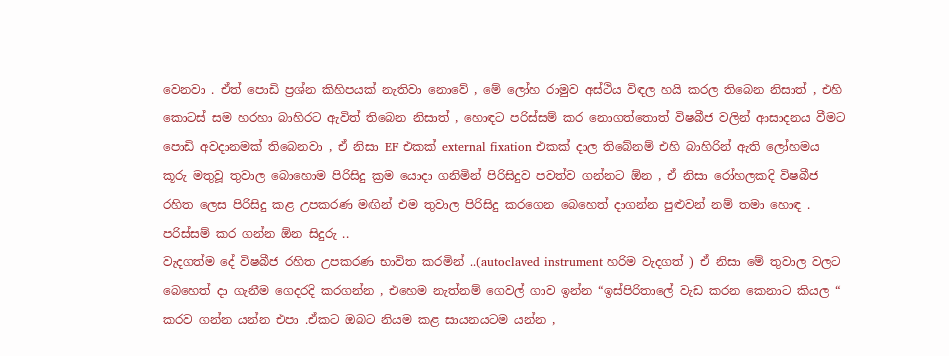වෙනවා . ඒත් පොඩි ප්‍රශ්න කිහිපයක් නැතිවා නොවේ , මේ ලෝහ රාමුව අස්ථිය විඳල හයි කරල තිබෙන නිසාත් , එහි කොටස් සම හරහා බාහිරට ඇවිත් තිබෙන නිසාත් , හොඳට පරිස්සම් කර නොගත්තොත් විෂබීජ වලින් ආසාදනය වීමට පොඩි අවදානමක් තිබෙනවා , ඒ නිසා EF එකක් external fixation එකක් දාල තිබේනම් එහි බාහිරින් ඇති ලෝහමය කූරු මතුවූ තුවාල බොහොම පිරිසිදු ක්‍රම යොදා ගනිමින් පිරිසිදුව පවත්ව ගන්නට ඕන , ඒ නිසා රෝහලකදි විෂබීජ රහිත ලෙස පිරිසිදු කළ උපකරණ මඟින් එම තුවාල පිරිසිදු කරගෙන බෙහෙත් දාගන්න පුළුවන් නම් තමා හොඳ .
පරිස්සම් කර ගන්න ඕන සිදුරු ..
වැදගත්ම දේ විෂබීජ රහිත උපකරණ භාවිත කරමින් ..(autoclaved instrument හරිම වැදගත් ) ඒ නිසා මේ තුවාල වලට බෙහෙත් දා ගැනීම ගෙදරදි කරගන්න , එහෙම නැත්නම් ගෙවල් ගාව ඉන්න “ඉස්පිරිතාලේ වැඩ කරන කෙනාට කියල “ කරව ගන්න යන්න එපා .ඒකට ඔබට නියම කළ සායනයටම යන්න ,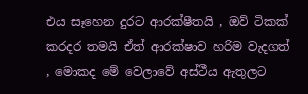එය සෑහෙන දුරට ආරක්ෂීතයි , ඔව් ටිකක් කරදර තමයි ඒත් ආරක්ෂාව හරිම වැදගත් , මොකද මේ වෙලාවේ අස්ථීය ඇතුලට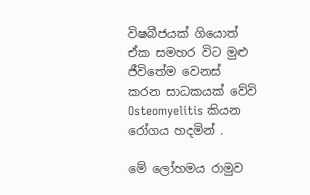විෂබීජයක් ගියොත් ඒක සමහර විට මුළු ජීවිතේම වෙනස් කරන සාධකයක් වේවි Osteomyelitis කියන රෝගය හදමින් .

මේ ලෝහමය රාමුව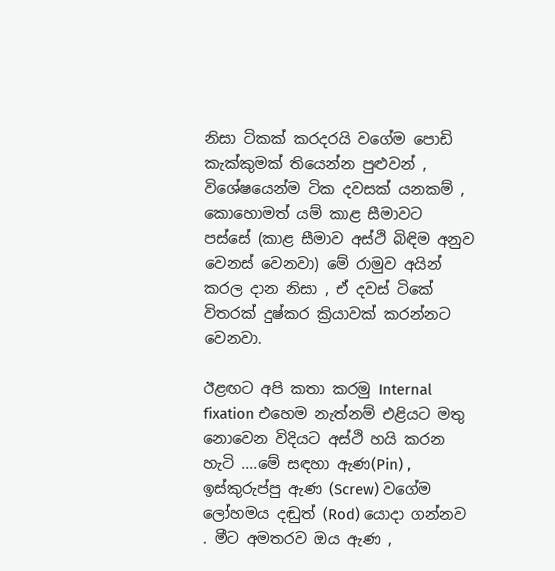නිසා ටිකක් කරදරයි වගේම පොඩි කැක්කුමක් තියෙන්න පුළුවන් , විශේෂයෙන්ම ටික දවසක් යනකම් , කොහොමත් යම් කාළ සීමාවට පස්සේ (කාළ සීමාව අස්ථි බිඳිම අනුව වෙනස් වෙනවා) මේ රාමුව අයින් කරල දාන නිසා , ඒ දවස් ටිකේ විතරක් දුෂ්කර ක්‍රියාවක් කරන්නට වෙනවා.

ඊළඟට අපි කතා කරමු Internal fixation එහෙම නැත්නම් එළියට මතු නොවෙන විදියට අස්ථි හයි කරන හැටි ....මේ සඳහා ඇණ(Pin) , ඉස්කුරුප්පු ඇණ (Screw) වගේම ලෝහමය දඬුත් (Rod) යොදා ගන්නව . මීට අමතරව ඔය ඇණ ,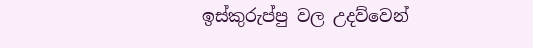ඉස්කුරුප්පු වල උදව්වෙන්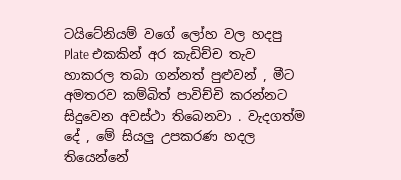ටයිටේනියම් වගේ ලෝහ වල හදපු Plate එකකින් අර කැඩිච්ච තැව හාකරල තබා ගන්නත් පුළුවන් , මීට අමතරව කම්බිත් පාවිච්චි කරන්නට සිදුවෙන අවස්ථා තිබෙනවා . වැදගත්ම දේ , මේ සියලු උපකරණ හදල තියෙන්නේ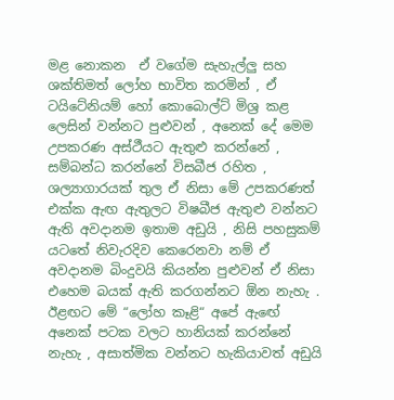මළ නොකන  ඒ වගේම සැහැල්ලු සහ ශක්තිමත් ලෝහ භාවිත කරමින් , ඒ ටයිටේනියම් හෝ කොබොල්ට් මිශ්‍ර කළ ලෙසින් වන්නට පුළුවන් , අනෙක් දේ මෙම උපකරණ අස්ථීයට ඇතුළු කරන්නේ , සම්බන්ධ කරන්නේ විසබීජ රහිත , ශල්‍යාගාරයක් තුල ඒ නිසා මේ උපකරණත්
එක්ක ඇඟ ඇතුලට විෂබීජ ඇතුළු වන්නට ඇති අවදානම ඉතාම අඩුයි , නිසි පහසුකම් යටතේ නිවැරදිව කෙරෙනවා නම් ඒ අවදානම බිංදුවයි කියන්න පුළුවන් ඒ නිසා එහෙම බයක් ඇති කරගන්නට ඕන නැහැ . ඊළඟට මේ “ලෝහ කෑළි“ අපේ ඇඟේ අනෙක් පටක වලට හානියක් කරන්නේ නැහැ , අසාත්මික වන්නට හැකියාවත් අඩුයි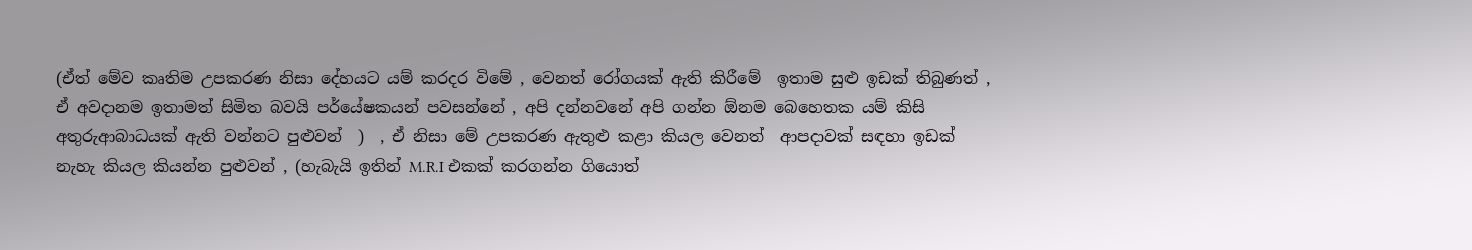(ඒත් මේව කෘතිම උපකරණ නිසා දේහයට යම් කරදර විමේ , වෙනත් රෝගයක් ඇති කිරීමේ  ඉතාම සුළු ඉඩක් තිබුණත් , ඒ අවදානම ඉතාමත් සිමිත බවයි පර්යේෂකයන් පවසන්නේ , අපි දන්නවනේ අපි ගන්න ඕනම බෙහෙතක යම් කිසි අතුරුආබාධයක් ඇති වන්නට පුළුවන්  )  , ඒ නිසා මේ උපකරණ ඇතුළු කළා කියල වෙනත්  ආපදාවක් සඳහා ඉඩක් නැහැ කියල කියන්න පුළුවන් , (හැබැයි ඉතින් M.R.I එකක් කරගන්න ගියොත්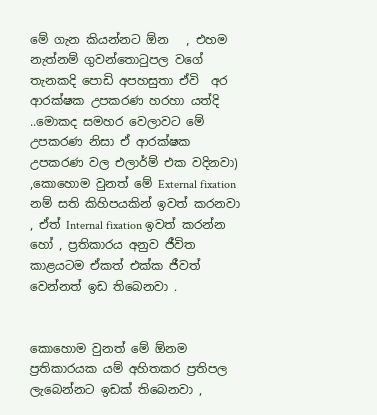මේ ගැන කියන්නට ඕන   , එහම  නැත්නම් ගුවන්තොටුපල වගේ තැනකදි පොඩි අපහසුතා ඒවි  අර ආරක්ෂක උපකරණ හරහා යත්දි ..මොකද සමහර වෙලාවට මේ උපකරණ නිසා ඒ ආරක්ෂක උපකරණ වල එලාර්ම් එක වදිනවා)  ,කොහොම වුනත් මේ External fixation නම් සති කිහිපයකින් ඉවත් කරනවා , ඒත් Internal fixation ඉවත් කරන්න හෝ , ප්‍රතිකාරය අනුව ජීවිත කාළයටම ඒකත් එක්ක ජීවත් වෙන්නත් ඉඩ තිබෙනවා .


කොහොම වුනත් මේ ඕනම ප්‍රතිකාරයක යම් අහිතකර ප්‍රතිපල ලැබෙන්නට ඉඩක් තිබෙනවා ,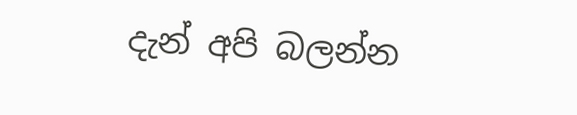දැන් අපි බලන්න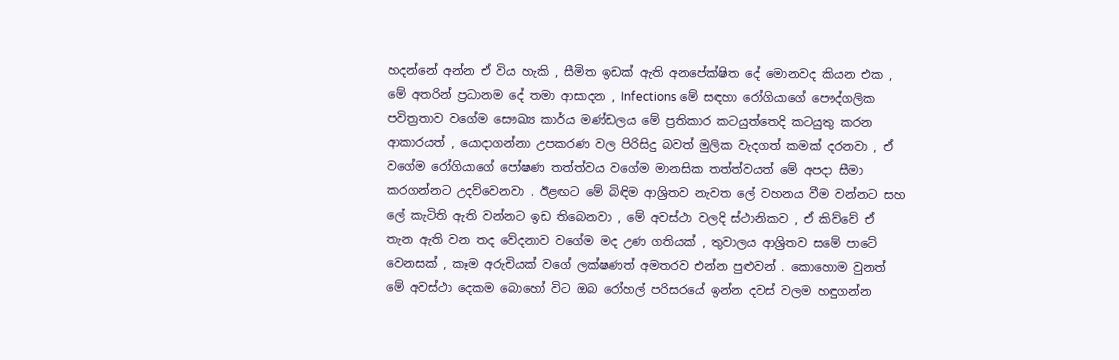හදන්නේ අන්න ඒ විය හැකි , සීමිත ඉඩක් ඇති අනපේක්ෂිත දේ මොනවද කියන එක , මේ අතරින් ප්‍රධානම දේ තමා ආසාදන , Infections මේ සඳහා රෝගියාගේ පෞද්ගලික පවිත්‍රතාව වගේම සෞඛ්‍ය කාර්ය මණ්ඩලය මේ ප්‍රතිකාර කටයුත්තෙදි කටයුතු කරන ආකාරයත් , යොදාගන්නා උපකරණ වල පිරිසිදු බවත් මුලික වැදගත් කමක් දරනවා , ඒ වගේම රෝගියාගේ පෝෂණ තත්ත්වය වගේම මානසික තත්ත්වයත් මේ අපදා සීමා කරගන්නට උදව්වෙනවා . ඊළඟට මේ බිඳිම ආශ්‍රිතව නැවත ලේ වහනය වීම වන්නට සහ ලේ කැටිති ඇති වන්නට ඉඩ තිබෙනවා , මේ අවස්ථා වලදි ස්ථානිකව , ඒ කිව්වේ ඒ තැන ඇති වන තද වේදනාව වගේම මද උණ ගතියක් , තුවාලය ආශ්‍රිතව සමේ පාටේ වෙනසක් , කෑම අරුචියක් වගේ ලක්ෂණත් අමතරව එන්න පුළුවන් . කොහොම වුනත් මේ අවස්ථා දෙකම බොහෝ විට ඔබ රෝහල් පරිසරයේ ඉන්න දවස් වලම හඳුගන්න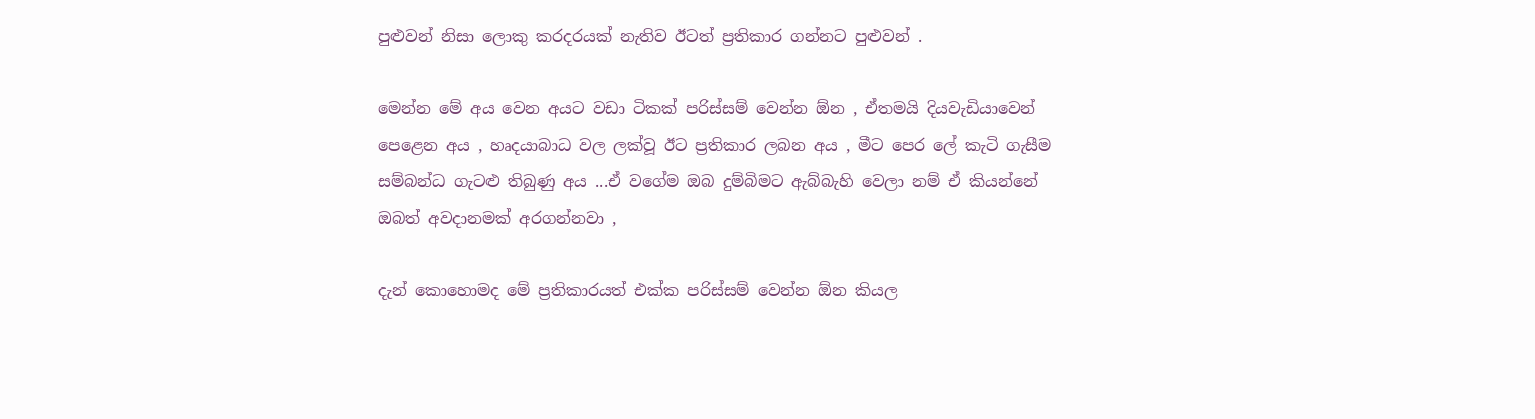පුළුවන් නිසා ලොකු කරදරයක් නැතිව ඊටත් ප්‍රතිකාර ගන්නට පුළුවන් .

මෙන්න මේ අය වෙන අයට වඩා ටිකක් පරිස්සම් වෙන්න ඕන , ඒතමයි දියවැඩියාවෙන් පෙළෙන අය , හෘදයාබාධ වල ලක්වූ ඊට ප්‍රතිකාර ලබන අය , මීට පෙර ලේ කැටි ගැසීම සම්බන්ධ ගැටළු තිබුණු අය ...ඒ වගේම ඔබ දුම්බිමට ඇබ්බැහි වෙලා නම් ඒ කියන්නේ ඔබත් අවදානමක් අරගන්නවා ,

දැන් කොහොමද මේ ප්‍රතිකාරයත් එක්ක පරිස්සම් වෙන්න ඕන කියල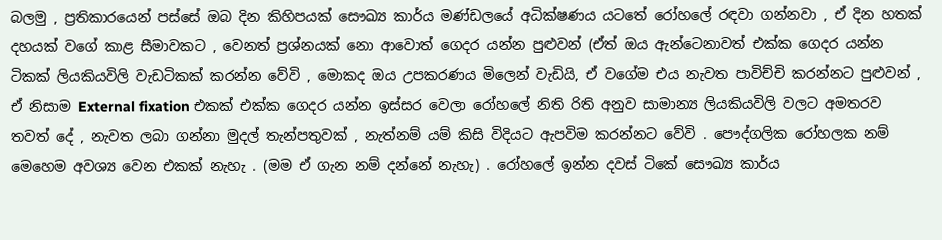බලමු , ප්‍රතිකාරයෙන් පස්සේ ඔබ දින කිහිපයක් සෞඛ්‍ය කාර්ය මණ්ඩලයේ අධික්ෂණය යටතේ රෝහලේ රඳවා ගන්නවා , ඒ දින හතක් දහයක් වගේ කාළ සීමාවකට , වෙනත් ප්‍රශ්නයක් නො ආවොත් ගෙදර යන්න පුළුවන් (ඒත් ඔය ඇන්ටෙනාවත් එක්ක ගෙදර යන්න ටිකක් ලියකියවිලි වැඩටිකක් කරන්න වේවි , මොකද ඔය උපකරණය මිලෙන් වැඩියි, ඒ වගේම එය නැවත පාවිච්චි කරන්නට පුළුවන් , ඒ නිසාම External fixation එකක් එක්ක ගෙදර යන්න ඉස්සර වෙලා රෝහලේ නිති රිති අනුව සාමාන්‍ය ලියකියවිලි වලට අමතරව තවත් දේ , නැවත ලබා ගන්නා මුදල් තැන්පතුවක් , නැත්නම් යම් කිසි විදියට ඇපවිම කරන්නට වේවි . පෞද්ගලික රෝහලක නම් මෙහෙම අවශ්‍ය වෙන එකක් නැහැ . (මම ඒ ගැන නම් දන්නේ නැහැ) . රෝහලේ ඉන්න දවස් ටිකේ සෞඛ්‍ය කාර්ය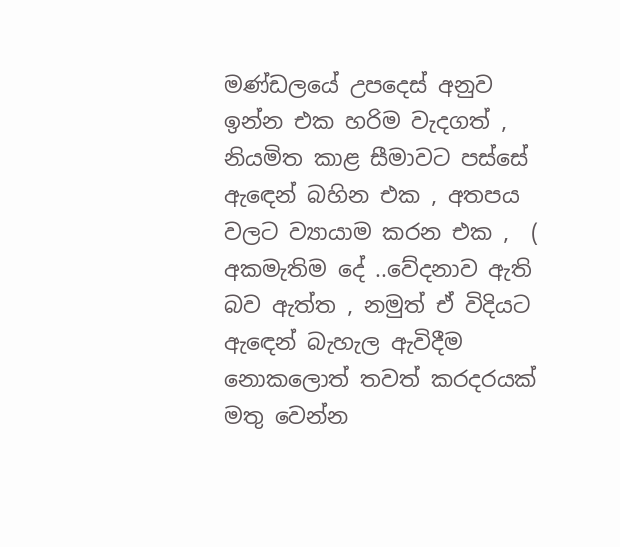මණ්ඩලයේ උපදෙස් අනුව ඉන්න එක හරිම වැදගත් , නියමිත කාළ සීමාවට පස්සේ ඇඳෙන් බහින එක , අතපය වලට ව්‍යායාම කරන එක ,  ( අකමැතිම දේ ..වේදනාව ඇති බව ඇත්ත , නමුත් ඒ විදියට ඇඳෙන් බැහැල ඇවිදීම නොකලොත් තවත් කරදරයක් මතු වෙන්න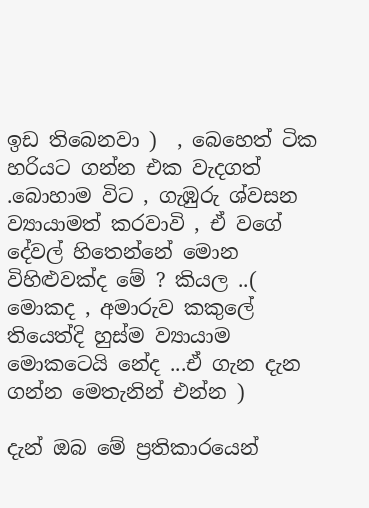ඉඩ තිබෙනවා )  , බෙහෙත් ටික හරියට ගන්න එක වැදගත් .බොහාම විට , ගැඹුරු ශ්වසන ව්‍යායාමත් කරවාවි , ඒ වගේ දේවල් හිතෙන්නේ මොන විහිළුවක්ද මේ ? කියල ..( මොකද , අමාරුව කකුලේ තියෙත්දි හුස්ම ව්‍යායාම මොකටෙයි නේද ...ඒ ගැන දැන ගන්න මෙතැනින් එන්න )

දැන් ඔබ මේ ප්‍රතිකාරයෙන්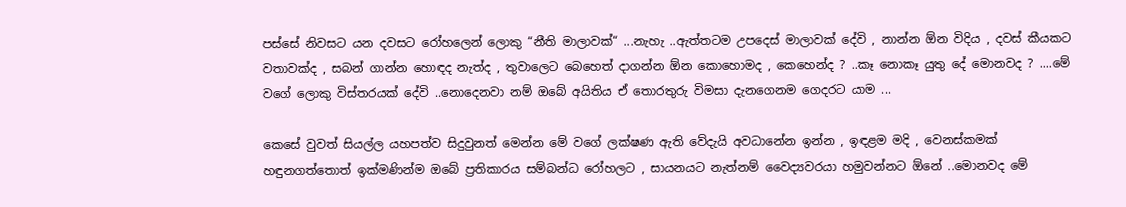පස්සේ නිවසට යන දවසට රෝහලෙන් ලොකු “නීති මාලාවක්“ ...නැහැ ..ඇත්තටම උපදෙස් මාලාවක් දේවි , නාන්න ඕන විදිය , දවස් කීයකට වතාවක්ද , සබන් ගාන්න හොඳද නැත්ද , තුවාලෙට බෙහෙත් දාගන්න ඕන කොහොමද , කෙහෙන්ද ? ..කෑ නොකෑ යුතු දේ මොනවද ? ....මේ වගේ ලොකු විස්තරයක් දේවි ..නොදෙනවා නම් ඔබේ අයිතිය ඒ තොරතුරු විමසා දැනගෙනම ගෙදරට යාම ...

කෙසේ වුවත් සියල්ල යහපත්ව සිදුවුනත් මෙන්න මේ වගේ ලක්ෂණ ඇති වේදැයි අවධානේන ඉන්න , ඉඳළම මදි , වෙනස්කමක් හඳුනගත්තොත් ඉක්මණින්ම ඔබේ ප්‍රතිකාරය සම්බන්ධ රෝහලට , සායනයට නැත්නම් වෛද්‍යවරයා හමුවන්නට ඕනේ ..මොනවද මේ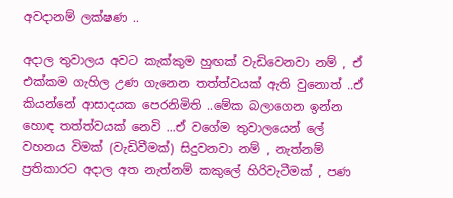අවදානම් ලක්ෂණ ..

අදාල තුවාලය අවට කැක්කුම හුඟක් වැඩිවෙනවා නම් , ඒ එක්කම ගැහිල උණ ගැනෙන තත්ත්වයක් ඇති වුනොත් ..ඒ කියන්නේ ආසාදයක පෙරනිමිති ..මේක බලාගෙන ඉන්න හොඳ තත්ත්වයක් නෙවි ...ඒ වගේම තුවාලයෙන් ලේ වහනය විමක් (වැඩිවීමක්) සිදුවනවා නම් , නැත්නම් ප්‍රතිකාරට අදාල අත නැත්නම් කකුලේ හිරිවැටීමක් , පණ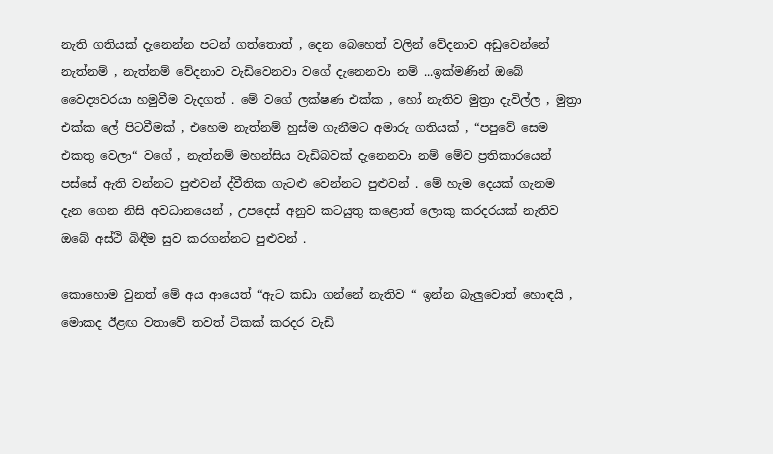නැති ගතියක් දැනෙන්න පටන් ගත්තොත් , දෙන බෙහෙත් වලින් වේදනාව අඩුවෙන්නේ නැත්නම් , නැත්නම් වේදනාව වැඩිවෙනවා වගේ දැනෙනවා නම් ...ඉක්මණින් ඔබේ වෛද්‍යවරයා හමුවීම වැදගත් . මේ වගේ ලක්ෂණ එක්ක , හෝ නැතිව මුත්‍රා දැවිල්ල , මුත්‍රා එක්ක ලේ පිටවීමක් , එහෙම නැත්නම් හුස්ම ගැනීමට අමාරු ගතියක් , “පපුවේ සෙම එකතු වෙලා“ වගේ , නැත්නම් මහන්සිය වැඩිබවක් දැනෙනවා නම් මේව ප්‍රතිකාරයෙන් පස්සේ ඇති වන්නට පුළුවන් ද්වීතික ගැටළු වෙන්නට පුළුවන් . මේ හැම දෙයක් ගැනම දැන ගෙන නිසි අවධානයෙන් , උපදෙස් අනුව කටයුතු කළොත් ලොකු කරදරයක් නැතිව ඔබේ අස්ථි බිඳීම සුව කරගන්නට පුළුවන් .

කොහොම වුනත් මේ අය ආයෙත් “ඇට කඩා ගන්නේ නැතිව “ ඉන්න බැලුවොත් හොඳයි , මොකද ඊළඟ වතාවේ තවත් ටිකක් කරදර වැඩි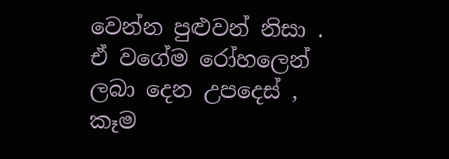වෙන්න පුළුවන් නිසා . ඒ වගේම රෝහලෙන් ලබා දෙන උපදෙස් , කෑම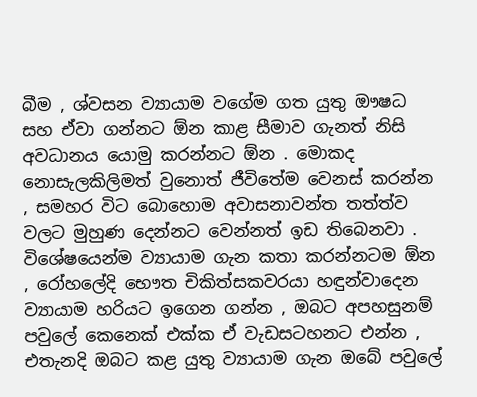බීම , ශ්වසන ව්‍යායාම වගේම ගත යුතු ඖෂධ සහ ඒවා ගන්නට ඕන කාළ සීමාව ගැනත් නිසි අවධානය යොමු කරන්නට ඕන . මොකද නොසැලකිලිමත් වුනොත් ජීවිතේම වෙනස් කරන්න , සමහර විට බොහොම අවාසනාවන්ත තත්ත්ව වලට මුහුණ දෙන්නට වෙන්නත් ඉඩ තිබෙනවා . විශේෂයෙන්ම ව්‍යායාම ගැන කතා කරන්නටම ඕන , රෝහලේදි භෞත චිකිත්සකවරයා හඳුන්වාදෙන ව්‍යායාම හරියට ඉගෙන ගන්න , ඔබට අපහසුනම් පවුලේ කෙනෙක් එක්ක ඒ වැඩසටහනට එන්න , එතැනදි ඔබට කළ යුතු ව්‍යායාම ගැන ඔබේ පවුලේ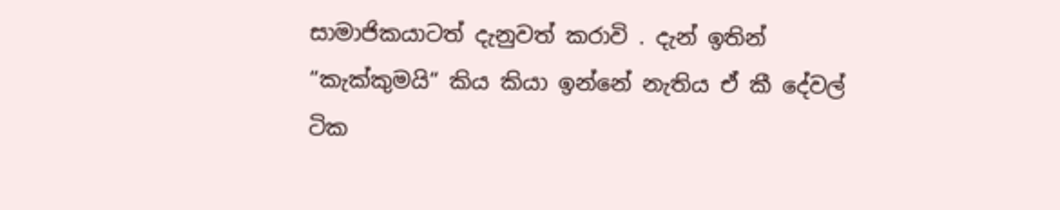සාමාජිකයාටත් දැනුවත් කරාවි . දැන් ඉතින් “කැක්කුමයි“ කිය කියා ඉන්නේ නැතිය ඒ කී දේවල් ටික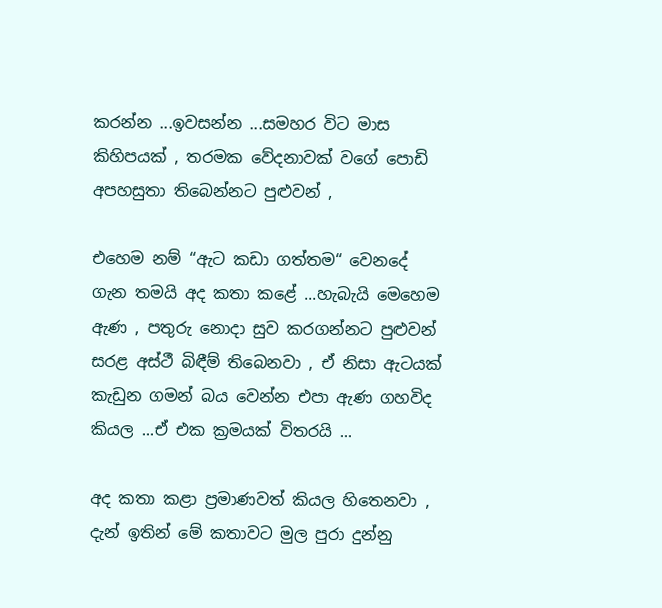කරන්න ...ඉවසන්න ...සමහර විට මාස කිහිපයක් , තරමක වේදනාවක් වගේ පොඩි අපහසුතා තිබෙන්නට පුළුවන් ,

එහෙම නම් “ඇට කඩා ගත්තම“ වෙනදේ ගැන තමයි අද කතා කළේ ...හැබැයි මෙහෙම ඇණ , පතුරු නොදා සුව කරගන්නට පුළුවන් සරළ අස්ථී බිඳීම් තිබෙනවා , ඒ නිසා ඇටයක් කැඩුන ගමන් බය වෙන්න එපා ඇණ ගහවිද කියල ...ඒ එක ක්‍රමයක් විතරයි ...

අද කතා කළා ප්‍රමාණවත් කියල හිතෙනවා , දැන් ඉතින් මේ කතාවට මුල පුරා දුන්නු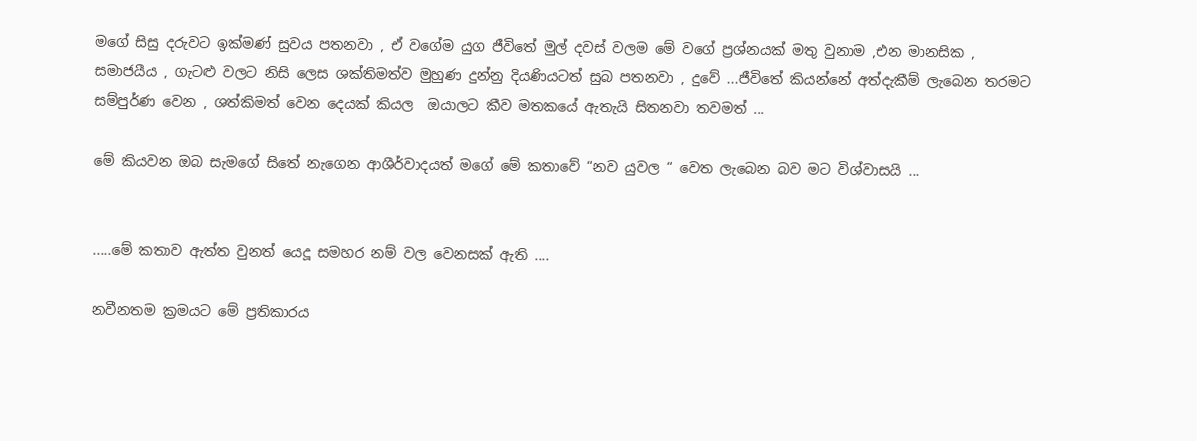මගේ සිසු දරුවට ඉක්මණ් සුවය පතනවා , ඒ වගේම යුග ජීවිතේ මුල් දවස් වලම මේ වගේ ප්‍රශ්නයක් මතු වුනාම ,එන මානසික , සමාජයීය , ගැටළු වලට නිසි ලෙස ශක්තිමත්ව මුහුණ දුන්නු දියණියටත් සුබ පතනවා , දුවේ ...ජීවිතේ කියන්නේ අත්දැකීම් ලැබෙන තරමට සම්පුර්ණ වෙන , ශත්කිමත් වෙන දෙයක් කියල  ඔයාලට කීව මතකයේ ඇතැයි සිතනවා තවමත් ...

මේ කියවන ඔබ සැමගේ සිතේ නැගෙන ආශීර්වාදයත් මගේ මේ කතාවේ “නව යුවල “ වෙත ලැබෙන බව මට විශ්වාසයි ...


.....මේ කතාව ඇත්ත වුනත් යෙදූ සමහර නම් වල වෙනසක් ඇති ....

නවීනතම ක්‍රමයට මේ ප්‍රතිකාරය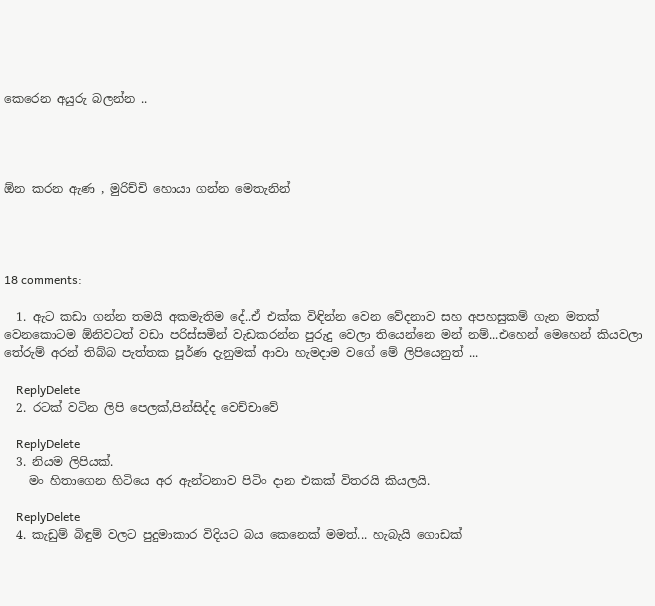කෙරෙන අයුරු බලන්න ..




ඕන කරන ඇණ , මුරිච්චි හොයා ගන්න මෙතැනින්




18 comments:

  1. ඇට කඩා ගන්න තමයි අකමැතිම දේ..ඒ එක්ක විඳින්න වෙන වේදනාව සහ අපහසුකම් ගැන මතක් වෙනකොටම ඕනිවටත් වඩා පරිස්සමින් වැඩකරන්න පුරුදු වෙලා තියෙන්නෙ මන් නම්...එහෙන් මෙහෙන් කියවලා තේරුම් අරන් තිබ්බ පැත්තක පූර්ණ දැනුමක් ආවා හැමදාම වගේ මේ ලිපියෙනුත් ...

    ReplyDelete
  2. රටක් වටින ලිපි පෙලක්,පින්සිද්ද වෙච්චාවේ

    ReplyDelete
  3. නියම ලිපියක්.
    මං හිතාගෙන හිටියෙ අර ඇන්ටනාව පිටිං දාන එකක් විතරයි කියලයි.

    ReplyDelete
  4. කැඩුම් බිඳුම් වලට පුදුමාකාර විදියට බය කෙනෙක් මමත්... හැබැයි ගොඩක්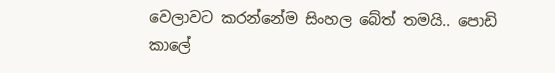වෙලාවට කරන්නේම සිංහල බේත් තමයි.. පොඩි කාලේ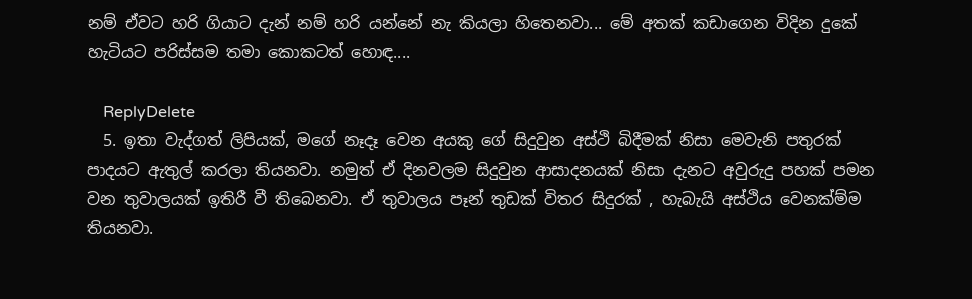නම් ඒවට හරි ගියාට දැන් නම් හරි යන්නේ නැ කියලා හිතෙනවා... මේ අතක් කඩාගෙන විදින දුකේ හැටියට පරිස්සම තමා කොකටත් හොඳ....

    ReplyDelete
  5. ඉතා වැද්ගත් ලිපියක්, මගේ නෑදෑ වෙන අයකු ගේ සිදුවුන අස්ථි බිදීමක් නිසා මෙවැනි පතුරක් පාදයට ඇතුල් කරලා තියනවා. නමුත් ඒ දිනවලම සිදුවුන ආසාදනයක් නිසා දැනට අවුරුදු පහක් පමන වන තුවාලයක් ඉතිරී වී තිබෙනවා. ඒ තුවාලය පෑන් තුඩක් විතර සිදුරක් , හැබැයි අස්ථිය වෙනක්ම්ම තියනවා.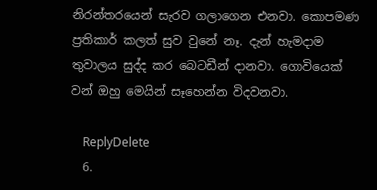නිරන්තරයෙන් සැරව ගලාගෙන එනවා. කොපමණ ප්‍රතිකාර් කලත් සුව වුනේ නෑ. දැන් හැමදාම තුවාලය සුද්ද කර බෙටඩීන් දානවා. ගොවියෙක් වන් ඔහු මෙයින් සෑහෙන්න විදවනවා.

    ReplyDelete
  6.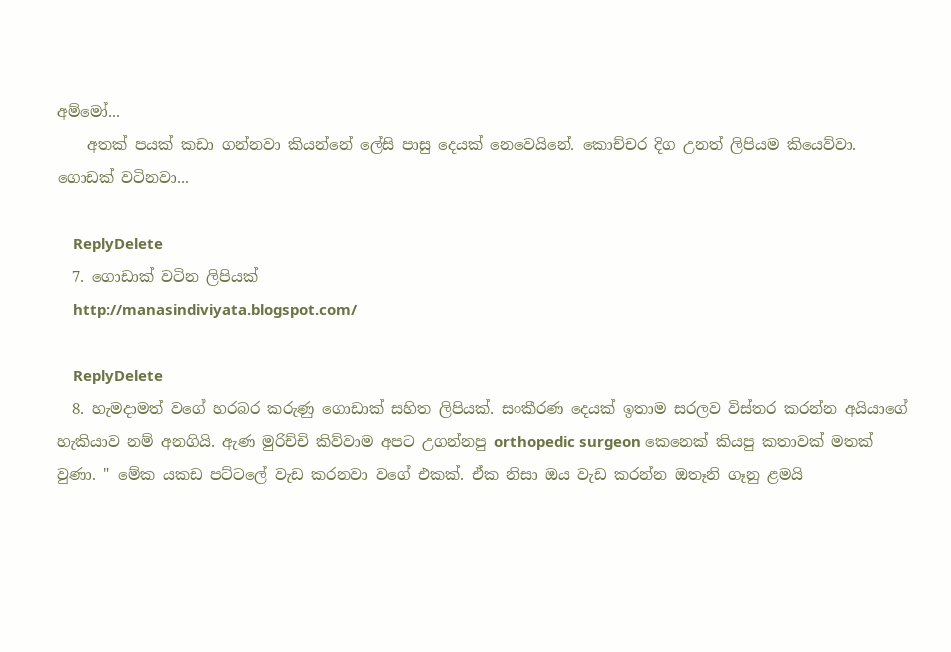අම්මෝ...
    අතක් පයක් කඩා ගන්නවා කියන්නේ ලේසි පාසු දෙයක් නෙවෙයිනේ. කොච්චර දිග උනත් ලිපියම කියෙව්වා. ගොඩක් වටිනවා...

    ReplyDelete
  7. ගොඩාක් වටින ලිපියක්
    http://manasindiviyata.blogspot.com/

    ReplyDelete
  8. හැමදාමත් වගේ හරබර කරුණු ගොඩාක් සහිත ලිපියක්. සංකීරණ දෙයක් ඉතාම සරලව විස්තර කරන්න අයියාගේ හැකියාව නම් අනගියි. ඇණ මුරිච්චි කිව්වාම අපට උගන්නපු orthopedic surgeon කෙනෙක් කියපු කතාවක් මතක් වුණා. " මේක යකඩ පට්ටලේ වැඩ කරනවා වගේ එකක්. ඒක නිසා ඔය වැඩ කරන්න ඔතෑනි ගෑනු ළමයි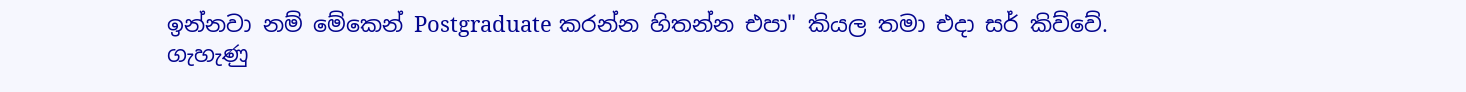ඉන්නවා නම් මේකෙන් Postgraduate කරන්න හිතන්න එපා" කියල තමා එදා සර් කිව්වේ. ගැහැණු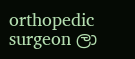orthopedic surgeon ලා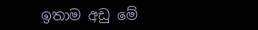ඉතාම අඩු මේ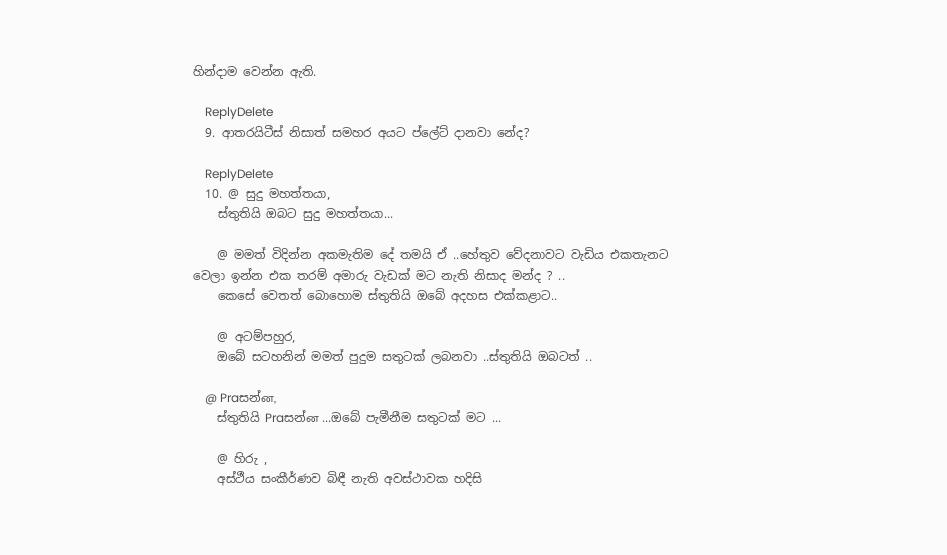හින්දාම වෙන්න ඇති.

    ReplyDelete
  9. ආතරයිටීස් නිසාත් සමහර අයට ප්ලේට් දානවා නේද?

    ReplyDelete
  10. @ සුදු මහත්තයා,
    ස්තුතියි ඔබට සුදු මහත්තයා...

    @ මමත් විදින්න අකමැතිම දේ තමයි ඒ ..හේතුව වේදනාවට වැඩිය එකතැනට වෙලා ඉන්න එක තරම් අමාරු වැඩක් මට නැති නිසාද මන්ද ? ..
    කෙසේ වෙතත් බොහොම ස්තුතියි ඔබේ අදහස එක්කළාට..

    @ අටම්පහුර,
    ඔබේ සටහනින් මමත් පුදුම සතුටක් ලබනවා ..ස්තුතියි ඔබටත් ..

    @ Praසන්ன,
    ස්තුතියි Praසන්ன ...ඔබේ පැමීනීම සතුටක් මට ...

    @ හිරු ,
    අස්ථීය සංකීර්ණව බිඳී නැති අවස්ථාවක හදිසි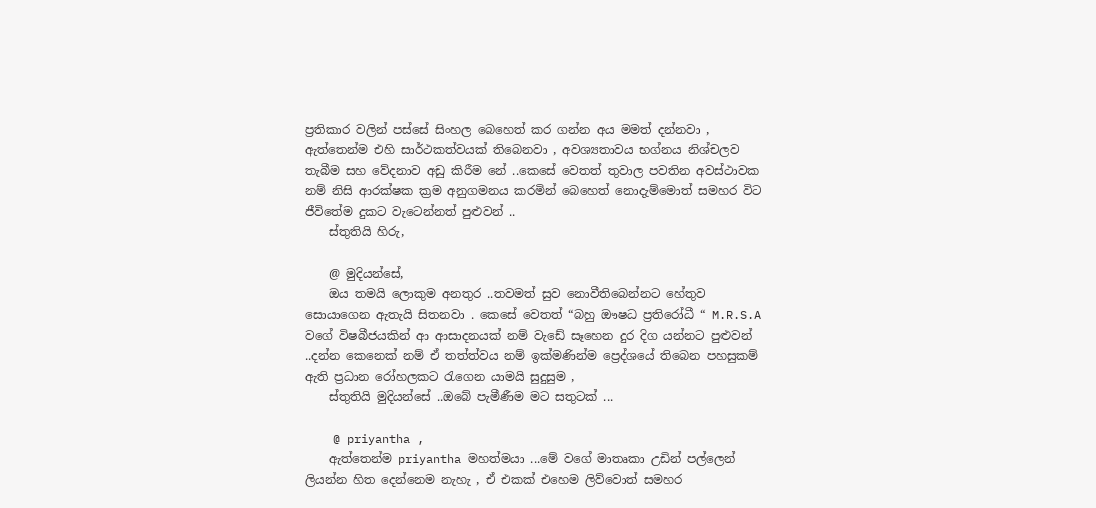ප්‍රතිකාර වලින් පස්සේ සිංහල බෙහෙත් කර ගන්න අය මමත් දන්නවා , ඇත්තෙන්ම එහි සාර්ථකත්වයක් තිබෙනවා , අවශ්‍යතාවය භග්නය නිශ්චලව තැබීම සහ වේදනාව අඩු කිරීම නේ ..කෙසේ වෙතත් තුවාල පවතින අවස්ථාවක නම් නිසි ආරක්ෂක ක්‍රම අනුගමනය කරමින් බෙහෙත් නොදැම්මොත් සමහර විට ජීවිතේම දුකට වැටෙන්නත් පුළුවන් ..
    ස්තුතියි හිරු,

    @ මුදියන්සේ,
    ඔය තමයි ලොකුම අනතුර ..තවමත් සුව නොවීතිබෙන්නට හේතුව සොයාගෙන ඇතැයි සිතනවා . කෙසේ වෙතත් “බහු ඖෂධ ප්‍රතිරෝධී “ M.R.S.A වගේ විෂබීජයකින් ආ ආසාදනයක් නම් වැඩේ සෑහෙන දුර දිග යන්නට පුළුවන් ..දන්න කෙනෙක් නම් ඒ තත්ත්වය නම් ඉක්මණින්ම ප්‍රෙද්ශයේ තිබෙන පහසුකම් ඇති ප්‍රධාන රෝහලකට රැගෙන යාමයි සුදුසුම ,
    ස්තුතියි මුදියන්සේ ..ඔබේ පැමීණීම මට සතුටක් ...

    @ priyantha ,
    ඇත්තෙන්ම priyantha මහත්මයා ...මේ වගේ මාතෘකා උඩින් පල්ලෙන් ලියන්න හිත දෙන්නෙම නැහැ , ඒ එකක් එහෙම ලිව්වොත් සමහර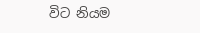විට නියම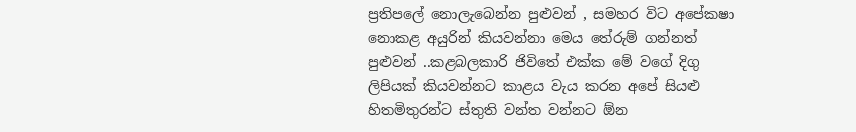ප්‍රතිපලේ නොලැබෙන්න පුළුවන් , සමහර විට අපේකෂා නොකළ අයුරින් කියවන්නා මෙය තේරුම් ගන්නත් පුළුවන් ..කළබලකාරි ජිවිතේ එක්ක මේ වගේ දිගු ලිපියක් කියවන්නට කාළය වැය කරන අපේ සියළු හිතමිතුරන්ට ස්තුති වන්ත වන්නට ඕන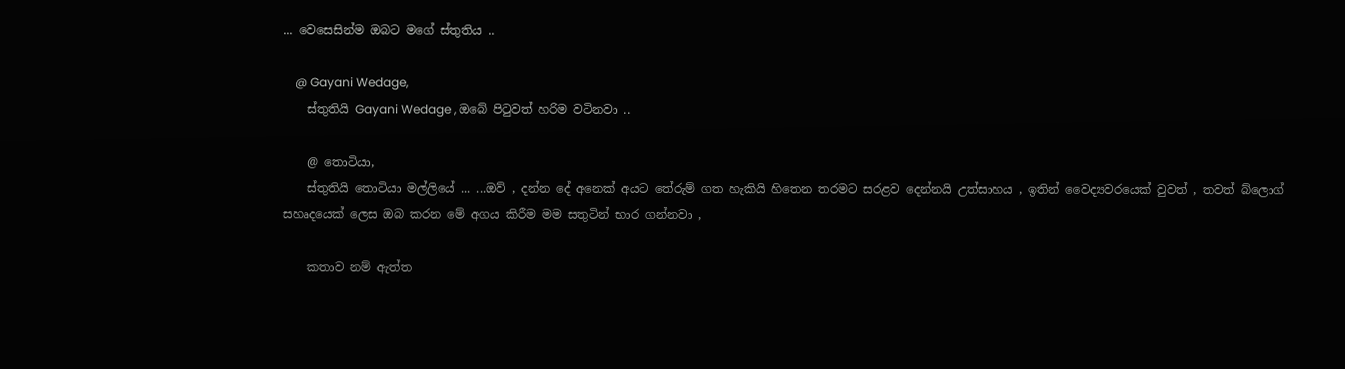... වෙසෙසින්ම ඔබට මගේ ස්තුතිය ..

    @ Gayani Wedage,
    ස්තුතියි Gayani Wedage , ඔබේ පිටුවත් හරිම වටිනවා ..

    @ තොටියා,
    ස්තුතියි තොටියා මල්ලියේ ... ...ඔව් , දන්න දේ අනෙක් අයට තේරුම් ගත හැකියි හිතෙන තරමට සරළව දෙන්නයි උත්සාහය , ඉතින් වෛද්‍යවරයෙක් වුවත් , තවත් බ්ලොග් සහෘදයෙක් ලෙස ඔබ කරන මේ අගය කිරීම මම සතුටින් භාර ගන්නවා ,

    කතාව නම් ඇත්ත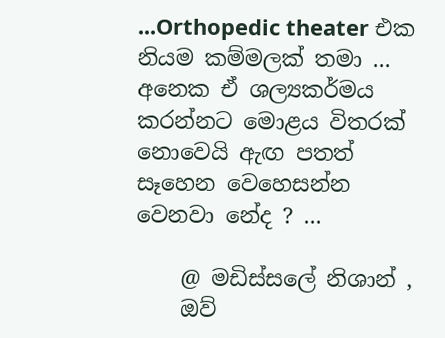...Orthopedic theater එක නියම කම්මලක් තමා ... අනෙක ඒ ශල්‍යකර්මය කරන්නට මොළය විතරක් නොවෙයි ඇඟ පතත් සෑහෙන වෙහෙසන්න වෙනවා නේද ? ...

    @ මඩිස්සලේ නිශාන් ,
    ඔව්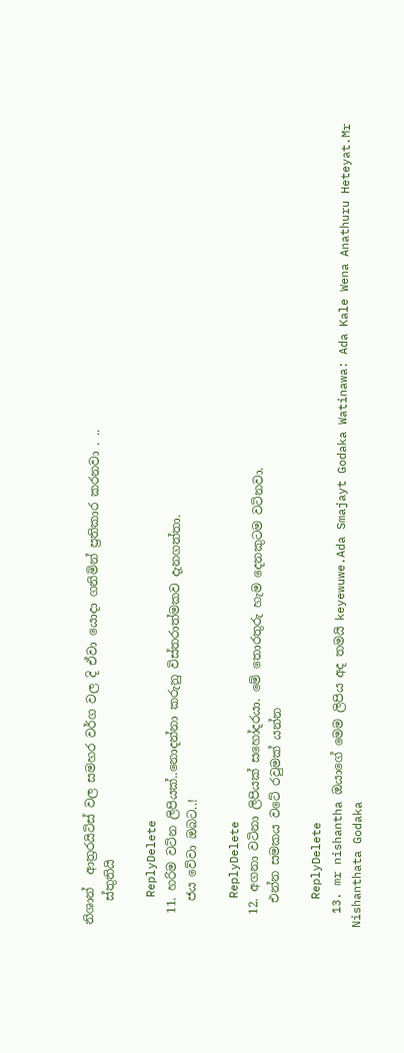නිශාන්  ආත්‍රරයිටිස් වල සමහර වර්ග වල දි ඒවා යොදා ගනිමින් ප්‍රතිකාර කරනවා . ..
    ස්තුතියි

    ReplyDelete
  11. හරිම වටින ලිපියක්..නොදන්නා කරුනු විස්තරාත්මකව දැනගත්තා.
    ජය වේවා ඔබට..!

    ReplyDelete
  12. අගනා වටිනා ලිපියක් සහෝදරයා. මේ තොරතුරු හැම දෙනකුටම වටිනවා.
    එන්න සමකය වටේ රවුමක් යන්න

    ReplyDelete
  13. mr nishantha ඔයාගේ මෙම ලිපිය අද තමයි keyewuwe.Ada Smajayt Godaka Watinawa: Ada Kale Wena Anathuru Heteyat.Mr Nishanthata Godaka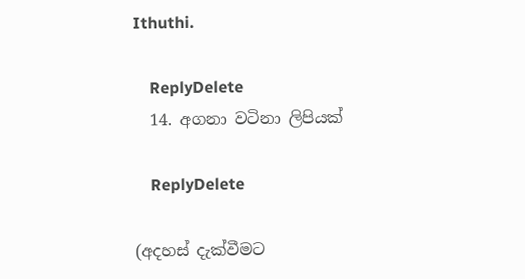Ithuthi.

    ReplyDelete
  14. අගනා වටිනා ලිපියක්

    ReplyDelete

(අදහස් දැක්වීමට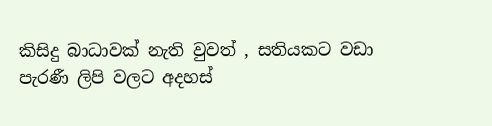කිසිදු බාධාවක් නැති වුවත් , සතියකට වඩා පැරණී ලිපි වලට අදහස්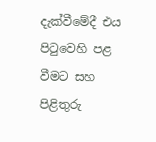දැක්වීමේදී එය පිටුවෙහි පළ වීමට සහ පිළිතුරු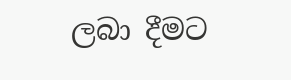ලබා දීමට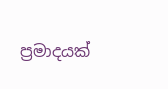ප්‍රමාදයක්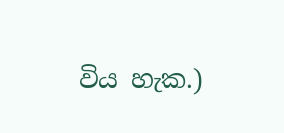විය හැක.)